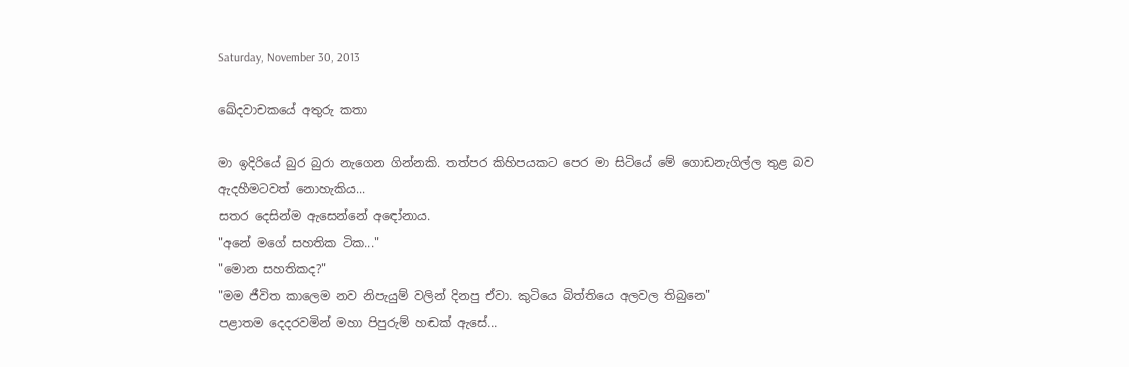Saturday, November 30, 2013

ඛේදවාචකයේ අතුරු කතා

මා ඉදිරියේ බුර බුරා නැගෙන ගින්නකි. තත්පර කිහිපයකට පෙර මා සිටියේ මේ ගොඩනැගිල්ල තුළ බව ඇදහීමටවත් නොහැකිය...
සතර දෙසින්ම ඇසෙන්නේ අඳෝනාය.
"අනේ මගේ සහතික ටික..."
"මොන සහතිකද?"
"මම ජීවිත කාලෙම නව නිපැයුම් වලින් දිනපු ඒවා. කුටියෙ බිත්තියෙ අලවල තිබුනෙ"
පළාතම දෙදරවමින් මහා පිපුරුම් හඬක් ඇසේ...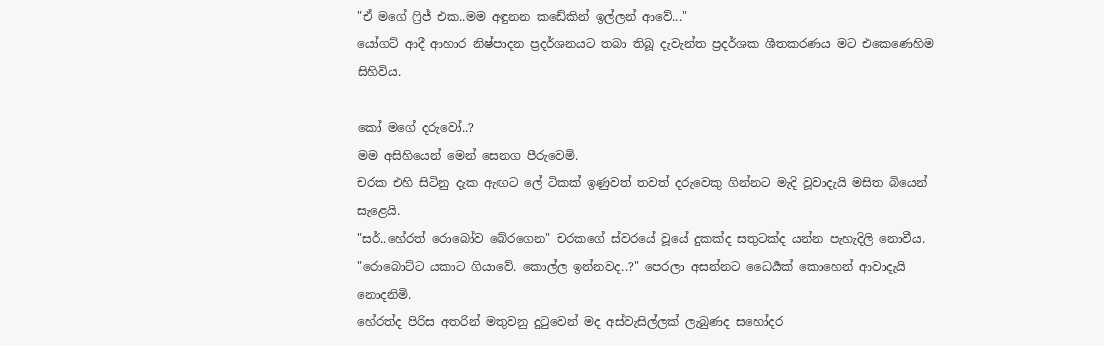"ඒ මගේ ෆ්‍රිජ් එක..මම අඳුනන කඩේකින් ඉල්ලන් ආවේ..."
යෝගට් ආදී ආහාර නිෂ්පාදන ප්‍රදර්ශනයට තබා තිබූ දැවැන්ත ප්‍රදර්ශක ශීතකරණය මට එකෙණෙහිම සිහිවිය.

කෝ මගේ දරුවෝ..?
මම අසිහියෙන් මෙන් සෙනග පීරුවෙමි.
චරක එහි සිටිනු දැක ඇඟට ලේ ටිකක් ඉණුවත් තවත් දරුවෙකු ගින්නට මැදි වූවාදැයි මසිත බියෙන් සැළෙයි.
"සර්..හේරත් රොබෝව බේරගෙන" චරකගේ ස්වරයේ වූයේ දුකක්ද සතුටක්ද යන්න පැහැදිලි නොවීය.
"රොබොට්ට යකාට ගියාවේ. කොල්ල ඉන්නවද..?" පෙරලා අසන්නට ධෛර්‍යක් කොහෙන් ආවාදැයි නොදනිමි.
හේරත්ද පිරිස අතරින් මතුවනු දුටුවෙන් මද අස්වැසිල්ලක් ලැබුණද සහෝදර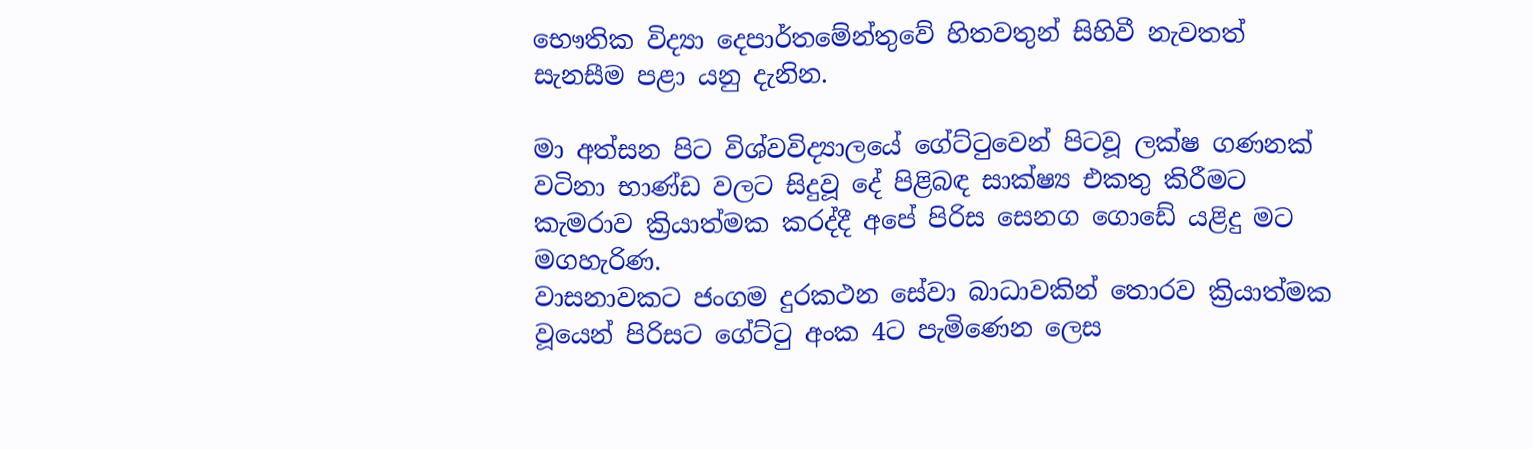භෞතික විද්‍යා දෙපාර්තමේන්තුවේ හිතවතුන් සිහිවී නැවතත් සැනසීම පළා යනු දැනින.

මා අත්සන පිට විශ්වවිද්‍යාලයේ ගේට්ටුවෙන් පිටවූ ලක්ෂ ගණනක් වටිනා භාණ්ඩ වලට සිදුවූ දේ පිළිබඳ සාක්ෂ්‍ය එකතු කිරීමට කැමරාව ක්‍රියාත්මක කරද්දී අපේ පිරිස සෙනග ගොඩේ යළිදු මට මගහැරිණ.
වාසනාවකට ජංගම දුරකථන සේවා බාධාවකින් තොරව ක්‍රියාත්මක වූයෙන් පිරිසට ගේට්ටු අංක 4ට පැමිණෙන ලෙස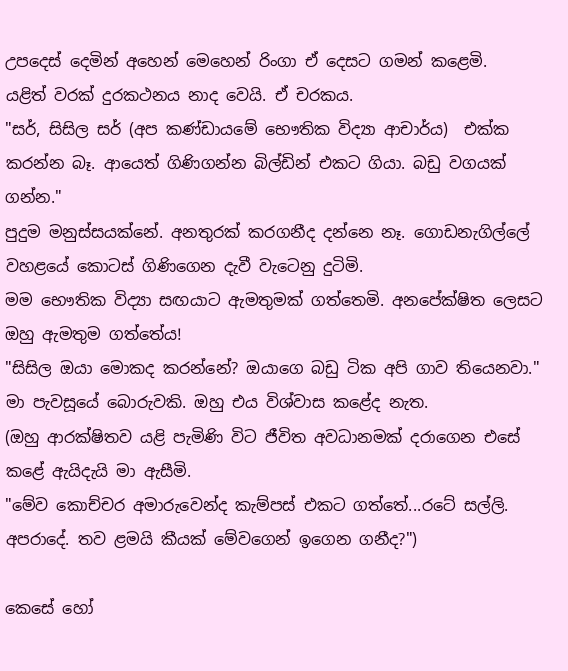උපදෙස් දෙමින් අහෙන් මෙහෙන් රිංගා ඒ දෙසට ගමන් කළෙමි.
යළිත් වරක් දුරකථනය නාද වෙයි. ඒ චරකය.
"සර්, සිසිල සර් (අප කණ්ඩායමේ භෞතික විද්‍යා ආචාර්ය)  එක්ක කරන්න බෑ. ආයෙත් ගිණිගන්න බිල්ඩින් එකට ගියා. බඩු වගයක් ගන්න."
පුදුම මනුස්සයක්නේ. අනතුරක් කරගනීද දන්නෙ නෑ. ගොඩනැගිල්ලේ වහළයේ කොටස් ගිණිගෙන දැවී වැටෙනු දුටිමි.
මම භෞතික විද්‍යා සඟයාට ඇමතුමක් ගත්තෙමි. අනපේක්ෂිත ලෙසට ඔහු ඇමතුම ගත්තේය!
"සිසිල ඔයා මොකද කරන්නේ? ඔයාගෙ බඩු ටික අපි ගාව තියෙනවා." මා පැවසූයේ බොරුවකි. ඔහු එය විශ්වාස කළේද නැත.
(ඔහු ආරක්ෂිතව යළි පැමිණි විට ජීවිත අවධානමක් දරාගෙන එසේ කළේ ඇයිදැයි මා ඇසීමි.
"මේව කොච්චර අමාරුවෙන්ද කැම්පස් එකට ගත්තේ...රටේ සල්ලි. අපරාදේ. තව ළමයි කීයක් මේවගෙන් ඉගෙන ගනීද?")

කෙසේ හෝ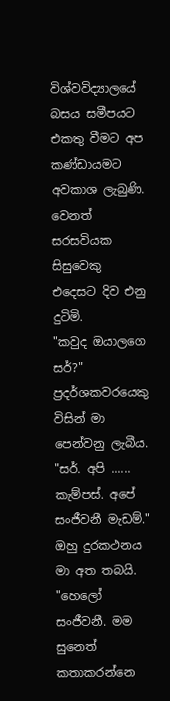විශ්වවිද්‍යාලයේ බසය සමීපයට එකතු වීමට අප කණ්ඩායමට අවකාශ ලැබුණි.
වෙනත් සරසවියක සිසුවෙකු එදෙසට දිව එනු දුටිමි.
"කවුද ඔයාලගෙ සර්?"
ප්‍රදර්ශකවරයෙකු විසින් මා පෙන්වනු ලැබීය.
"සර්. අපි ...... කැම්පස්. අපේ සංජීවනී මැඩම්." ඔහු දුරකථනය මා අත තබයි.
"හෙලෝ සංජීවනී. මම සුනෙත් කතාකරන්නෙ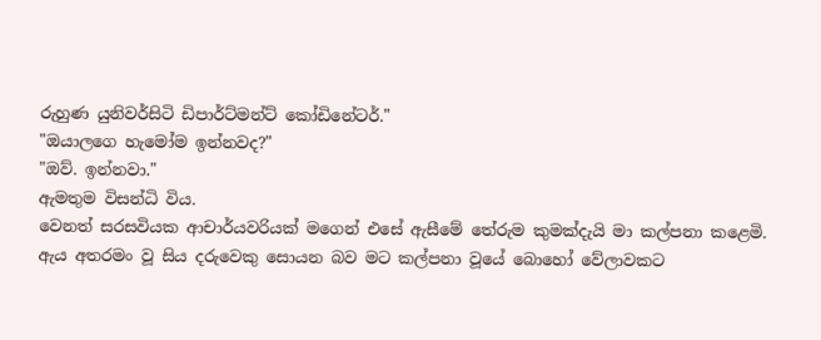රුහුණ යුනිවර්සිටි ඩිපාර්ට්මන්ට් කෝඩිනේටර්."
"ඔයාලගෙ හැමෝම ඉන්නවද?"
"ඔව්. ඉන්නවා."
ඇමතුම විසන්ධි විය.
වෙනත් සරසවියක ආචාර්යවරියක් මගෙන් එසේ ඇසීමේ තේරුම කුමක්දැයි මා කල්පනා කළෙමි.
ඇය අතරමං වූ සිය දරුවෙකු සොයන බව මට කල්පනා වූයේ බොහෝ වේලාවකට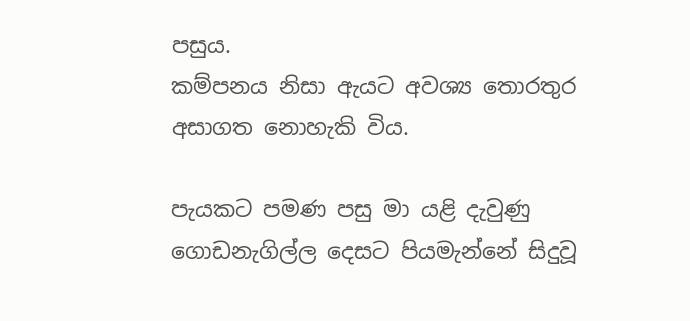පසුය.
කම්පනය නිසා ඇයට අවශ්‍ය තොරතුර අසාගත නොහැකි විය.

පැයකට පමණ පසු මා යළි දැවුණු ගොඩනැගිල්ල දෙසට පියමැන්නේ සිදුවූ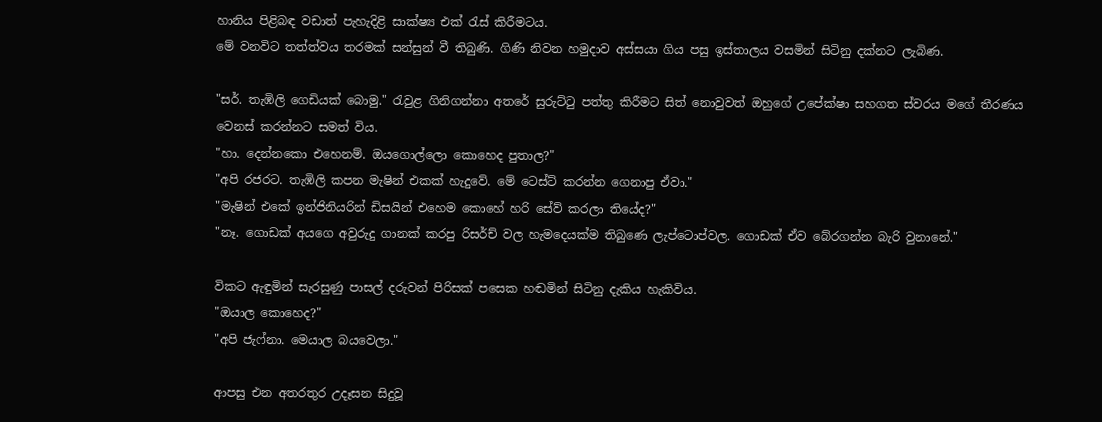හානිය පිළිබඳ වඩාත් පැහැදිළි සාක්ෂ්‍ය එක් රැස් කිරීමටය.
මේ වනවිට තත්ත්වය තරමක් සන්සුන් වී තිබුණි. ගිණි නිවන හමුදාව අස්සයා ගිය පසු ඉස්තාලය වසමින් සිටිනු දක්නට ලැබිණ.

"සර්. තැඹිලි ගෙඩියක් බොමු." රැවුළ ගිනිගන්නා අතරේ සුරුට්ටු පත්තු කිරීමට සිත් නොවුවත් ඔහුගේ උපේක්ෂා සහගත ස්වරය මගේ තීරණය වෙනස් කරන්නට සමත් විය.
"හා. දෙන්නකො එහෙනම්. ඔයගොල්ලො කොහෙද පුතාල?"
"අපි රජරට. තැඹිලි කපන මැෂින් එකක් හැදුවේ. මේ ටෙස්ට් කරන්න ගෙනාපු ඒවා."
"මැෂින් එකේ ඉන්ජිනියරින් ඩිසයින් එහෙම කොහේ හරි සේව් කරලා තියේද?"
"නෑ. ගොඩක් අයගෙ අවුරුදු ගානක් කරපු රිසර්ච් වල හැමදෙයක්ම තිබුණෙ ලැප්ටොප්වල. ගොඩක් ඒව බේරගන්න බැරි වුනානේ."

විකට ඇඳුමින් සැරසුණු පාසල් දරුවන් පිරිසක් පසෙක හඬමින් සිටිනු දැකිය හැකිවිය.
"ඔයාල කොහෙද?"
"අපි ජැෆ්නා. මෙයාල බයවෙලා."

ආපසු එන අතරතුර උදෑසන සිදුවූ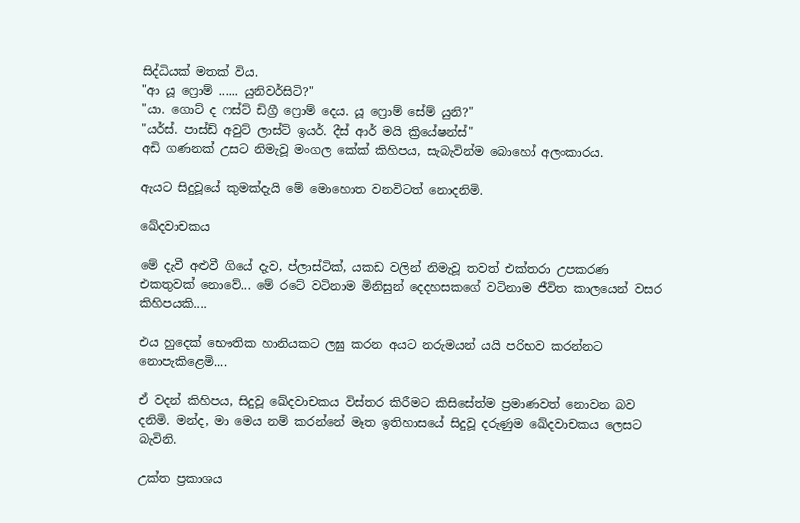සිද්ධියක් මතක් විය.
"ආ යූ ෆ්‍රොම් ...... යුනිවර්සිටි?"
"යා. ගොට් ද ෆස්ට් ඩිග්‍රී ෆ්‍රොම් දෙය. යූ ෆ්‍රොම් සේම් යුනි?"
"යර්ස්. පාස්ඩ් අවුට් ලාස්ට් ඉයර්. දීස් ආර් මයි ක්‍රියේෂන්ස්"
අඩි ගණනක් උසට නිමැවූ මංගල කේක් කිහිපය, සැබැවින්ම බොහෝ අලංකාරය.

ඇයට සිදුවූයේ කුමක්දැයි මේ මොහොත වනවිටත් නොදනිමි.

ඛේදවාචකය

මේ දැවී අළුවී ගියේ දැව, ප්ලාස්ටික්, යකඩ වලින් නිමැවූ තවත් එක්තරා උපකරණ එකතුවක් නොවේ... මේ රටේ වටිනාම මිනිසුන් දෙදහසකගේ වටිනාම ජීවිත කාලයෙන් වසර කිහිපයකි....

එය හුදෙක් භෞතික හානියකට ලඝු කරන අයට නරුමයන් යයි පරිභව කරන්නට නොපැකිළෙමි....

ඒ වදන් කිහිපය, සිදුවූ ඛේදවාචකය විස්තර කිරීමට කිසිසේත්ම ප්‍රමාණවත් නොවන බව දනිමි. මන්ද, මා මෙය නම් කරන්නේ මෑත ඉතිහාසයේ සිදුවූ දරුණුම ඛේදවාචකය ලෙසට බැවිනි.

උක්ත ප්‍රකාශය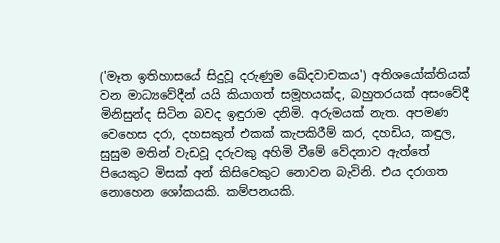('මෑත ඉතිහාසයේ සිදුවූ දරුණුම ඛේදවාචකය') අතිශයෝක්තියක් වන මාධ්‍යවේදීන් යයි කියාගත් සමූහයක්ද, බහුතරයක් අසංවේදී මිනිසුන්ද සිටින බවද ඉඳුරාම දනිමි. අරුමයක් නැත. අපමණ වෙහෙස දරා, දහසකුත් එකක් කැපකිරීම් කර, දහඩිය, කඳුල, සුසුම මතින් වැඩවූ දරුවකු අහිමි වීමේ වේදනාව ඇත්තේ පියෙකුට මිසක් අන් කිසිවෙකුට නොවන බැවිනි. එය දරාගත නොහෙන ශෝකයකි. කම්පනයකි.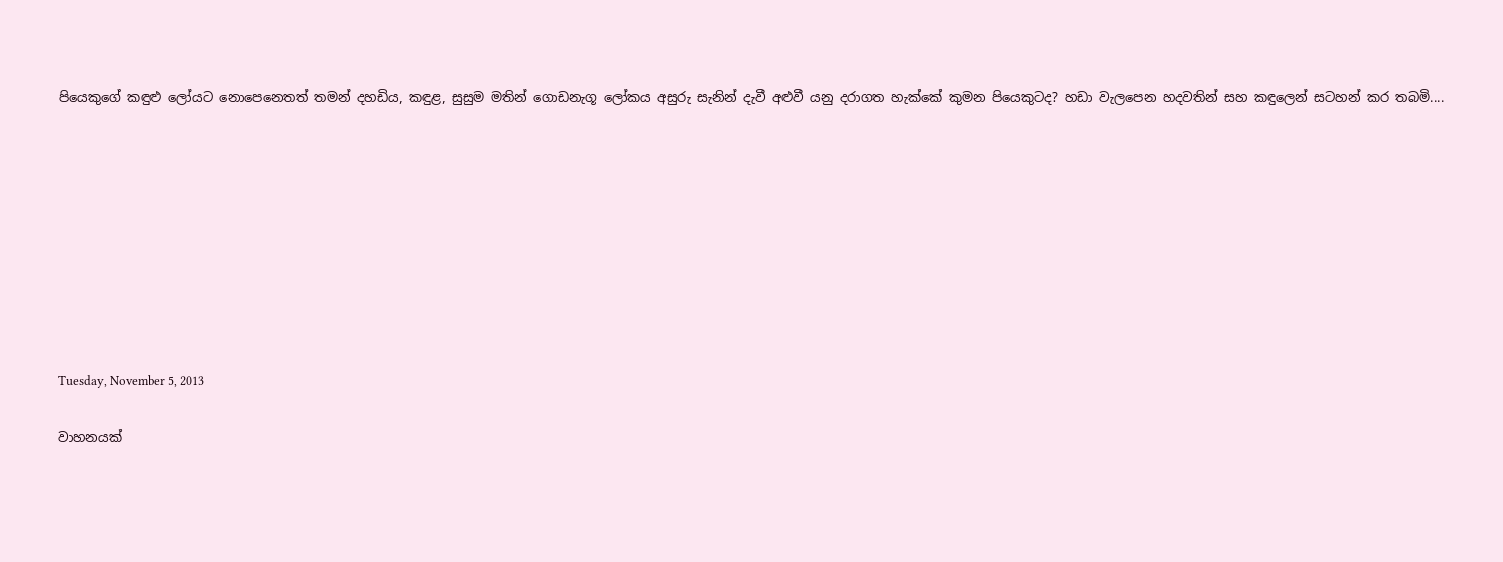පියෙකුගේ කඳුළු ලෝයට නොපෙනෙතත් තමන් දහඩිය, කඳුළ, සුසුම මතින් ගොඩනැගූ ලෝකය අසුරු සැනින් දැවී අළුවී යනු දරාගත හැක්කේ කුමන පියෙකුටද? හඩා වැලපෙන හදවතින් සහ කඳුලෙන් සටහන් කර තබමි....









Tuesday, November 5, 2013

වාහනයක්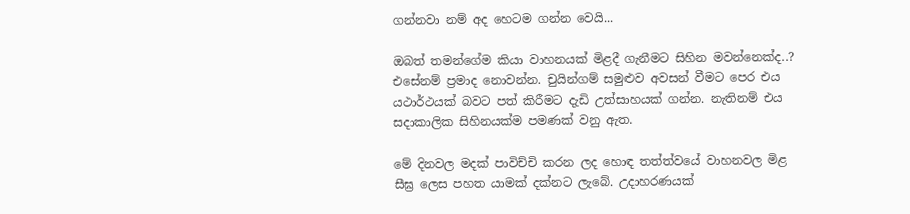ගන්නවා නම් අද හෙටම ගන්න වෙයි...

ඔබත් තමන්ගේම කියා වාහනයක් මිළදී ගැනීමට සිහින මවන්නෙක්ද..? එසේනම් ප්‍රමාද නොවන්න. චුයින්ගම් සමුළුව අවසන් වීමට පෙර එය යථාර්ථයක් බවට පත් කිරීමට දැඩි උත්සාහයක් ගන්න. නැතිනම් එය සදාකාලික සිහිනයක්ම පමණක් වනු ඇත.

මේ දිනවල මදක් පාවිච්චි කරන ලද හොඳ තත්ත්වයේ වාහනවල මිළ සීඝ්‍ර ලෙස පහත යාමක් දක්නට ලැබේ. උදාහරණයක්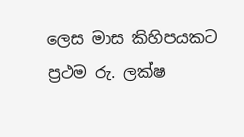ලෙස මාස කිහිපයකට ප්‍රථම රු. ලක්ෂ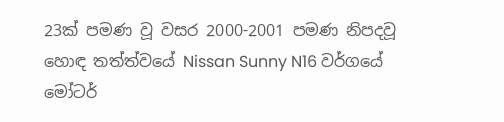23ක් පමණ වූ වසර 2000-2001 පමණ නිපදවූ හොඳ තත්ත්වයේ Nissan Sunny N16 වර්ගයේ මෝටර්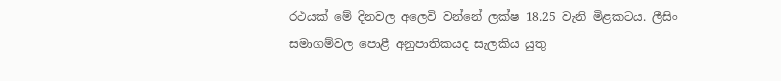රථයක් මේ දිනවල අලෙවි වන්නේ ලක්ෂ 18.25 වැනි මිළකටය. ලීසිං සමාගම්වල පොළී අනුපාතිකයද සැලකිය යුතු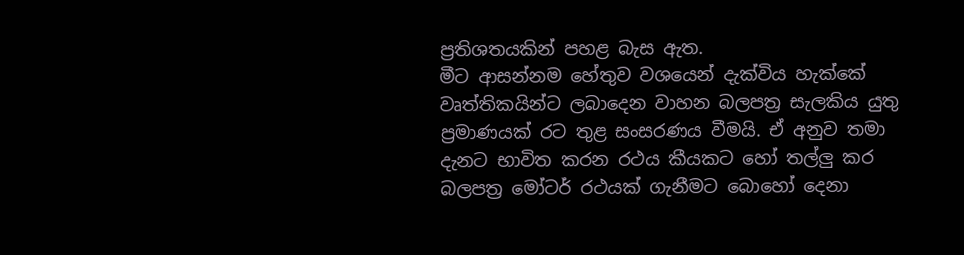ප්‍රතිශතයකින් පහළ බැස ඇත.
මීට ආසන්නම හේතුව වශයෙන් දැක්විය හැක්කේ වෘත්තිකයින්ට ලබාදෙන වාහන බලපත්‍ර සැලකිය යුතු ප්‍රමාණයක් රට තුළ සංසරණය වීමයි. ඒ අනුව තමා දැනට භාවිත කරන රථය කීයකට හෝ තල්ලු කර බලපත්‍ර මෝටර් රථයක් ගැනීමට බොහෝ දෙනා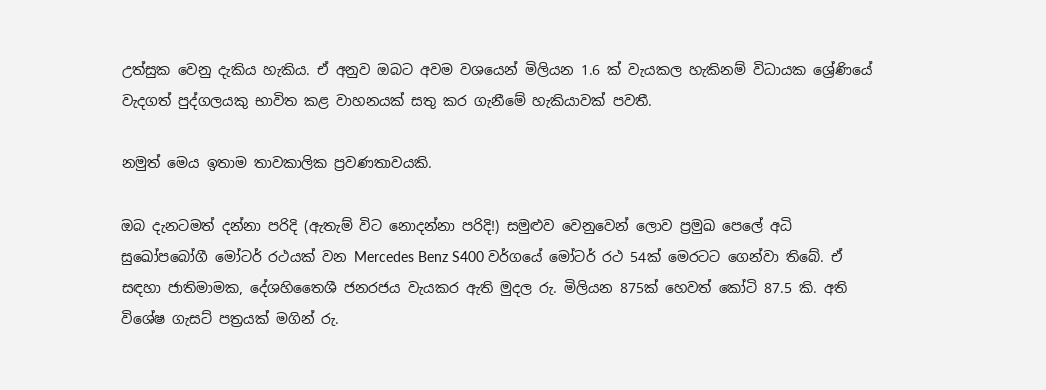උත්සුක වෙනු දැකිය හැකිය. ඒ අනුව ඔබට අවම වශයෙන් මිලියන 1.6 ක් වැයකල හැකිනම් විධායක ශ්‍රේණියේ වැදගත් පුද්ගලයකු භාවිත කළ වාහනයක් සතු කර ගැනීමේ හැකියාවක් පවතී.

නමුත් මෙය ඉතාම තාවකාලික ප්‍රවණතාවයකි.

ඔබ දැනටමත් දන්නා පරිදි (ඇතැම් විට නොදන්නා පරිදි!) සමුළුව වෙනුවෙන් ලොව ප්‍රමුඛ පෙලේ අධි සුඛෝපබෝගී මෝටර් රථයක් වන Mercedes Benz S400 වර්ගයේ මෝටර් රථ 54ක් මෙරටට ගෙන්වා තිබේ. ඒ සඳහා ජාතිමාමක, දේශහිතෛශී ජනරජය වැයකර ඇති මුදල රු. මිලියන 875ක් හෙවත් කෝටි 87.5 කි. අති විශේෂ ගැසට් පත්‍රයක් මගින් රු.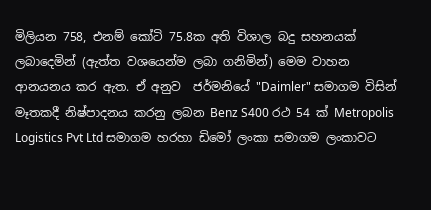මිලියන 758, එනම් කෝටි 75.8ක අති විශාල බදු සහනයක් ලබාදෙමින් (ඇත්ත වශයෙන්ම ලබා ගනිමින්) මෙම වාහන ආනයනය කර ඇත. ඒ අනුව  ජර්මනියේ "Daimler" සමාගම විසින් මෑතකදී නිෂ්පාදනය කරනු ලබන Benz S400 රථ 54 ක් Metropolis Logistics Pvt Ltd සමාගම හරහා ඩිමෝ ලංකා සමාගම ලංකාවට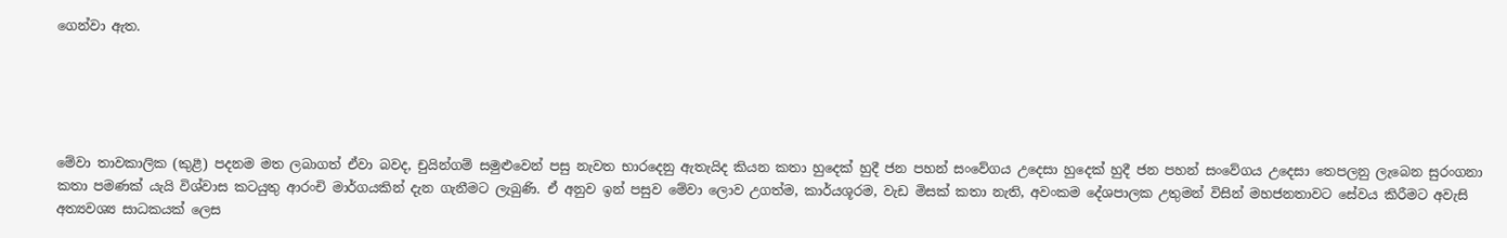ගෙන්වා ඇත.





මේවා තාවකාලික (කුළී) පදනම මත ලබාගත් ඒවා බවද, චුයින්ගම් සමුළුවෙන් පසු නැවත භාරදෙනු ඇතැයිද කියන කතා හුදෙක් හුදී ජන පහන් සංවේගය උදෙසා හුදෙක් හුදී ජන පහන් සංවේගය උදෙසා තෙපලනු ලැබෙන සුරංගනා කතා පමණක් යැයි විශ්වාස කටයුතු ආරංචි මාර්ගයකින් දැන ගැනීමට ලැබුණි. ඒ අනුව ඉන් පසුව මේවා ලොව උගත්ම, කාර්යශූරම, වැඩ මිසක් කතා නැති, අවංකම දේශපාලක උතුමන් විසින් මහජනතාවට සේවය කිරීමට අවැසි අත්‍යවශ්‍ය සාධකයක් ලෙස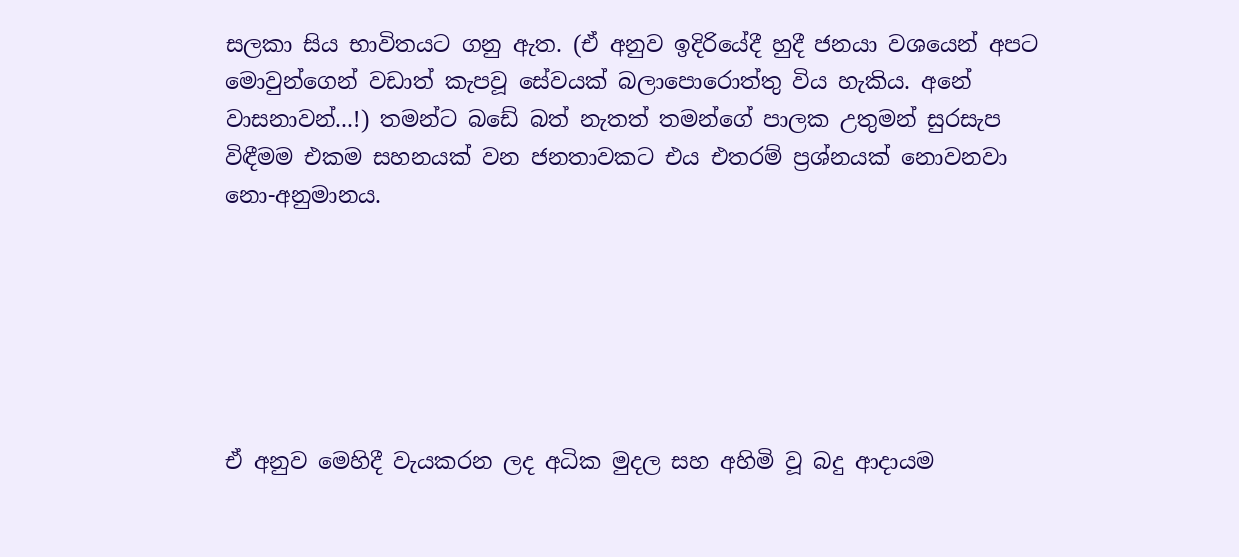සලකා සිය භාවිතයට ගනු ඇත. (ඒ අනුව ඉදිරියේදී හුදී ජනයා වශයෙන් අපට මොවුන්ගෙන් වඩාත් කැපවූ සේවයක් බලාපොරොත්තු විය හැකිය. අනේ වාසනාවන්...!) තමන්ට බඩේ බත් නැතත් තමන්ගේ පාලක උතුමන් සුරසැප විඳීමම එකම සහනයක් වන ජනතාවකට එය එතරම් ප්‍රශ්නයක් නොවනවා නො-අනුමානය.






ඒ අනුව මෙහිදී වැයකරන ලද අධික මුදල සහ අහිමි වූ බදු ආදායම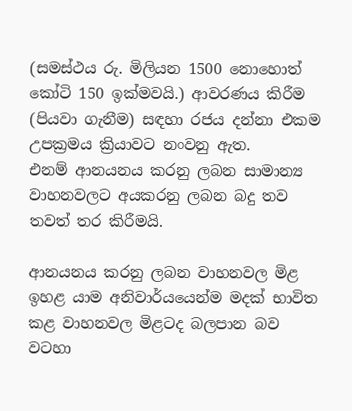(සමස්ථය රු. මිලියන 1500 නොහොත් කෝටි 150 ඉක්මවයි.) ආවරණය කිරීම (පියවා ගැනීම) සඳහා රජය දන්නා එකම උපක්‍රමය ක්‍රියාවට නංවනු ඇත.
එනම් ආනයනය කරනු ලබන සාමාන්‍ය වාහනවලට අයකරනු ලබන බදු තව තවත් තර කිරීමයි.

ආනයනය කරනු ලබන වාහනවල මිළ ඉහළ යාම අනිවාර්යයෙන්ම මදක් භාවිත කළ වාහනවල මිළටද බලපාන බව වටහා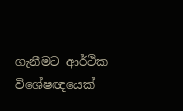ගැනීමට ආර්ථික විශේෂඥයෙක්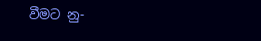වීමට නු-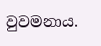වුවමනාය.